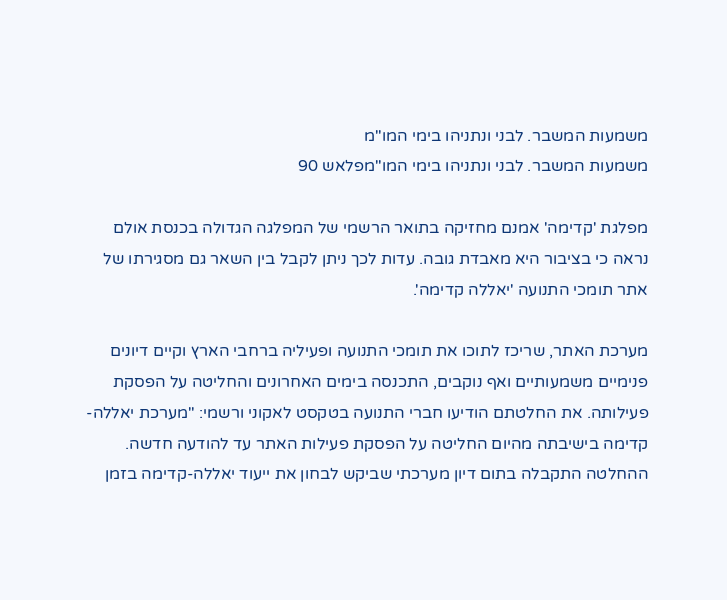משמעות המשבר. לבני ונתניהו בימי המו"מ
משמעות המשבר. לבני ונתניהו בימי המו"מפלאש 90

מפלגת 'קדימה' אמנם מחזיקה בתואר הרשמי של המפלגה הגדולה בכנסת אולם נראה כי בציבור היא מאבדת גובה. עדות לכך ניתן לקבל בין השאר גם מסגירתו של אתר תומכי התנועה 'יאללה קדימה'.

מערכת האתר, שריכז לתוכו את תומכי התנועה ופעיליה ברחבי הארץ וקיים דיונים פנימיים משמעותיים ואף נוקבים, התכנסה בימים האחרונים והחליטה על הפסקת פעילותה. את החלטתם הודיעו חברי התנועה בטקסט לאקוני ורשמי: "מערכת יאללה-קדימה בישיבתה מהיום החליטה על הפסקת פעילות האתר עד להודעה חדשה. ההחלטה התקבלה בתום דיון מערכתי שביקש לבחון את ייעוד יאללה-קדימה בזמן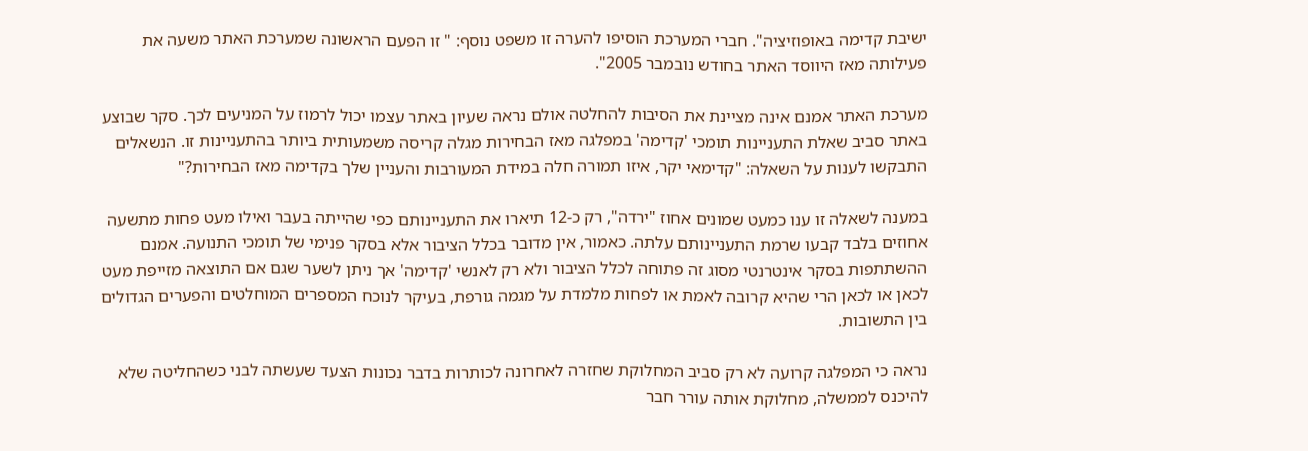ישיבת קדימה באופוזיציה". חברי המערכת הוסיפו להערה זו משפט נוסף: " זו הפעם הראשונה שמערכת האתר משעה את פעילותה מאז היווסד האתר בחודש נובמבר 2005".

מערכת האתר אמנם אינה מציינת את הסיבות להחלטה אולם נראה שעיון באתר עצמו יכול לרמוז על המניעים לכך. סקר שבוצע באתר סביב שאלת התעניינות תומכי 'קדימה' במפלגה מאז הבחירות מגלה קריסה משמעותית ביותר בהתעניינות זו. הנשאלים התבקשו לענות על השאלה: "קדימאי יקר, איזו תמורה חלה במידת המעורבות והעניין שלך בקדימה מאז הבחירות?"

במענה לשאלה זו ענו כמעט שמונים אחוז "ירדה", רק כ-12 תיארו את התעניינותם כפי שהייתה בעבר ואילו מעט פחות מתשעה אחוזים בלבד קבעו שרמת התעניינותם עלתה. כאמור, אין מדובר בכלל הציבור אלא בסקר פנימי של תומכי התנועה. אמנם ההשתתפות בסקר אינטרנטי מסוג זה פתוחה לכלל הציבור ולא רק לאנשי 'קדימה' אך ניתן לשער שגם אם התוצאה מזייפת מעט לכאן או לכאן הרי שהיא קרובה לאמת או לפחות מלמדת על מגמה גורפת, בעיקר לנוכח המספרים המוחלטים והפערים הגדולים בין התשובות.

נראה כי המפלגה קרועה לא רק סביב המחלוקת שחזרה לאחרונה לכותרות בדבר נכונות הצעד שעשתה לבני כשהחליטה שלא להיכנס לממשלה, מחלוקת אותה עורר חבר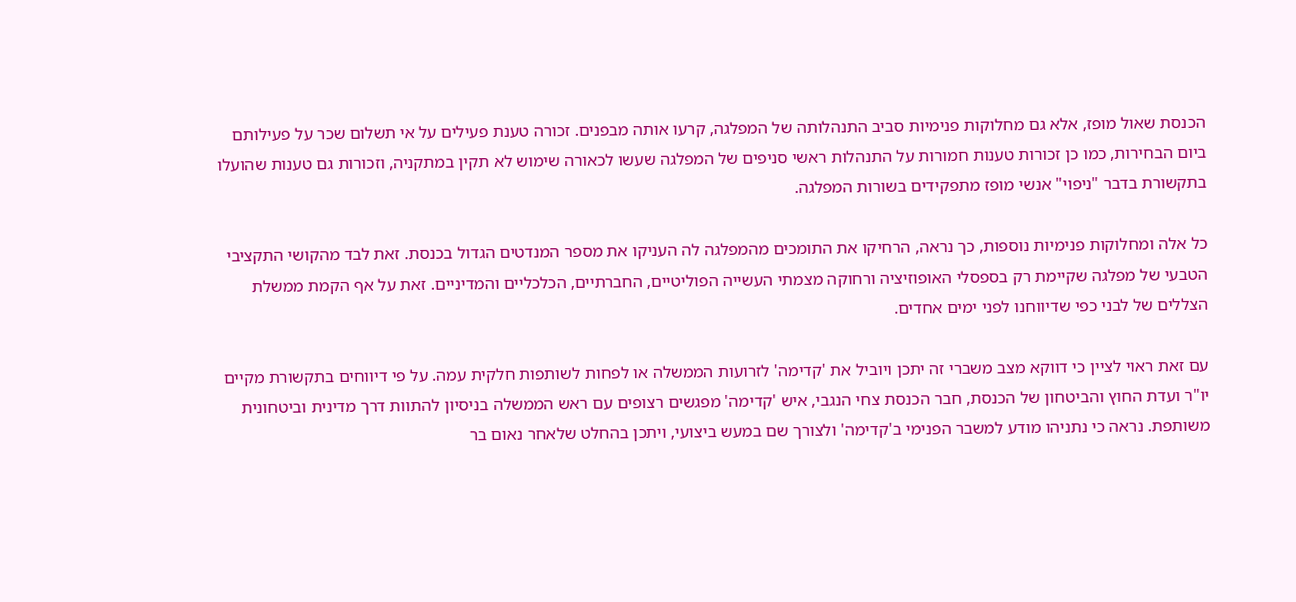הכנסת שאול מופז, אלא גם מחלוקות פנימיות סביב התנהלותה של המפלגה, קרעו אותה מבפנים. זכורה טענת פעילים על אי תשלום שכר על פעילותם ביום הבחירות, כמו כן זכורות טענות חמורות על התנהלות ראשי סניפים של המפלגה שעשו לכאורה שימוש לא תקין במתקניה, וזכורות גם טענות שהועלו בתקשורת בדבר "ניפוי" אנשי מופז מתפקידים בשורות המפלגה.

כל אלה ומחלוקות פנימיות נוספות, כך נראה, הרחיקו את התומכים מהמפלגה לה העניקו את מספר המנדטים הגדול בכנסת. זאת לבד מהקושי התקציבי הטבעי של מפלגה שקיימת רק בספסלי האופוזיציה ורחוקה מצמתי העשייה הפוליטיים, החברתיים, הכלכליים והמדיניים. זאת על אף הקמת ממשלת הצללים של לבני כפי שדיווחנו לפני ימים אחדים.

עם זאת ראוי לציין כי דווקא מצב משברי זה יתכן ויוביל את 'קדימה' לזרועות הממשלה או לפחות לשותפות חלקית עמה. על פי דיווחים בתקשורת מקיים יו"ר ועדת החוץ והביטחון של הכנסת, חבר הכנסת צחי הנגבי, איש 'קדימה' מפגשים רצופים עם ראש הממשלה בניסיון להתוות דרך מדינית וביטחונית משותפת. נראה כי נתניהו מודע למשבר הפנימי ב'קדימה' ולצורך שם במעש ביצועי, ויתכן בהחלט שלאחר נאום בר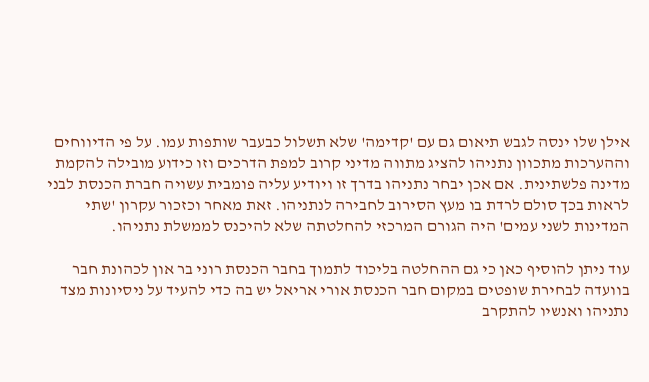אילן שלו ינסה לגבש תיאום גם עם 'קדימה' שלא תשלול כבעבר שותפות עמו. על פי הדיווחים וההערכות מתכוון נתניהו להציג מתווה מדיני קרוב למפת הדרכים וזו כידוע מובילה להקמת מדינה פלשתינית. אם אכן יבחר נתניהו בדרך זו ויודיע עליה פומבית עשויה חברת הכנסת לבני לראות בכך סולם לרדת בו מעץ הסירוב לחבירה לנתניהו. זאת מאחר וכזכור עקרון 'שתי המדינות לשני עמים' היה הגורם המרכזי להחלטתה שלא להיכנס לממשלת נתניהו.

עוד ניתן להוסיף כאן כי גם ההחלטה בליכוד לתמוך בחבר הכנסת רוני בר און לכהונת חבר בוועדה לבחירת שופטים במקום חבר הכנסת אורי אריאל יש בה כדי להעיד על ניסיונות מצד נתניהו ואנשיו להתקרב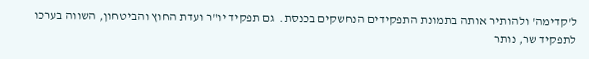ל'קדימה' ולהותיר אותה בתמונת התפקידים הנחשקים בכנסת.  גם תפקיד יו"ר ועדת החוץ והביטחון, השווה בערכו לתפקיד שר, נותר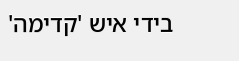בידי איש 'קדימה'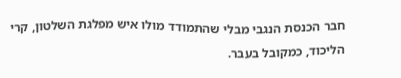חבר הכנסת הנגבי מבלי שהתמודד מולו איש מפלגת השלטון, קרי הליכוד, כמקובל בעבר.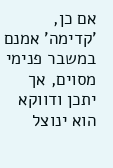אם כן, 'קדימה' אמנם במשבר פנימי מסוים, אך יתכן ודווקא הוא ינוצל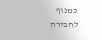כמנוף לחבירה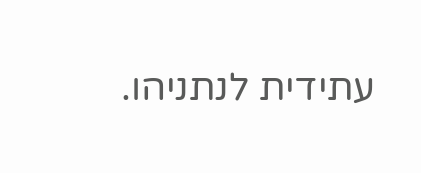עתידית לנתניהו.